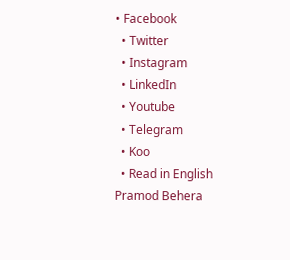• Facebook
  • Twitter
  • Instagram
  • LinkedIn
  • Youtube
  • Telegram
  • Koo
  • Read in English
Pramod Behera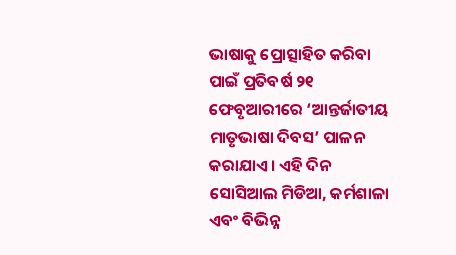ଭାଷାକୁ ପ୍ରୋତ୍ସାହିତ କରିବା ପାଇଁ ପ୍ରତିବର୍ଷ ୨୧ ଫେବୃଆରୀରେ ‘ଆନ୍ତର୍ଜାତୀୟ ମାତୃଭାଷା ଦିବସ’ ପାଳନ କରାଯାଏ। ଏହି ଦିନ ସୋସିଆଲ ମିଡିଆ, କର୍ମଶାଳା ଏବଂ ବିଭିନ୍ନ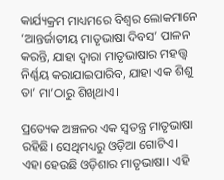କାର୍ଯ୍ୟକ୍ରମ ମାଧ୍ୟମରେ ବିଶ୍ୱର ଲୋକମାନେ ‘ଆନ୍ତର୍ଜାତୀୟ ମାତୃଭାଷା ଦିବସ’ ପାଳନ କରନ୍ତି, ଯାହା ଦ୍ୱାରା ମାତୃଭାଷାର ମହତ୍ତ୍ୱ ନିର୍ଣ୍ଣୟ କରାଯାଇପାରିବ, ଯାହା ଏକ ଶିଶୁ ତା’ ମା’ଠାରୁ ଶିଖିଥାଏ।

ପ୍ରତ୍ୟେକ ଅଞ୍ଚଳର ଏକ ସ୍ୱତନ୍ତ୍ର ମାତୃଭାଷା ରହିଛି। ସେଥିମଧ୍ୟରୁ ଓଡ଼ିଆ ଗୋଟିଏ। ଏହା ହେଉଛି ଓଡ଼ିଶାର ମାତୃଭାଷା। ଏହି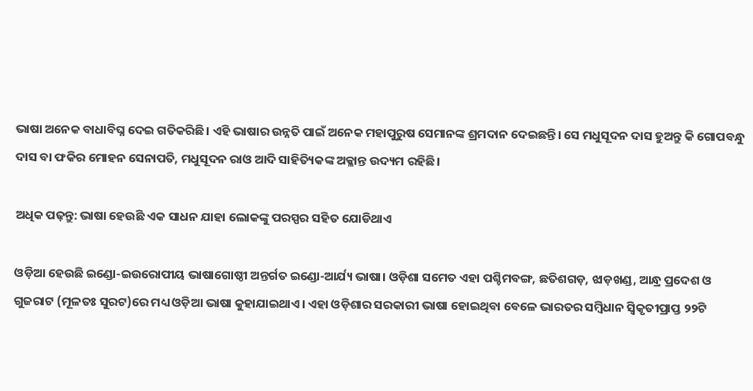ଭାଷା ଅନେକ ବାଧାବିଘ୍ନ ଦେଇ ଗତିକରିଛି। ଏହି ଭାଷାର ଉନ୍ନତି ପାଇଁ ଅନେକ ମହାପୁରୁଷ ସେମାନଙ୍କ ଶ୍ରମଦାନ ଦେଇଛନ୍ତି। ସେ ମଧୁସୂଦନ ଦାସ ହୁଅନ୍ତୁ କି ଗୋପବନ୍ଧୁ ଦାସ ବା ଫକିର ମୋହନ ସେନାପତି, ମଧୁସୂଦନ ରାଓ ଆଦି ସାହିତ୍ୟିକଙ୍କ ଅକ୍ଳାନ୍ତ ଉଦ୍ୟମ ରହିଛି।

ଅଧିକ ପଢ଼ନ୍ତୁ: ଭାଷା ହେଉଛି ଏକ ସାଧନ ଯାହା ଲୋକଙ୍କୁ ପରସ୍ପର ସହିତ ଯୋଡିଥାଏ

ଓଡ଼ିଆ ହେଉଛି ଇଣ୍ଡୋ-ଇଉରୋପୀୟ ଭାଷାଗୋଷ୍ଠୀ ଅନ୍ତର୍ଗତ ଇଣ୍ଡୋ-ଆର୍ଯ୍ୟ ଭାଷା। ଓଡ଼ିଶା ସମେତ ଏହା ପଶ୍ଚିମବଙ୍ଗ, ଛତିଶଗଡ଼, ଝାଡ଼ଖଣ୍ଡ, ଆନ୍ଧ୍ର ପ୍ରଦେଶ ଓ ଗୁଜରାଟ (ମୂଳତଃ ସୁରଟ)ରେ ମଧ୍ୟ ଓଡ଼ିଆ ଭାଷା କୁହାଯାଇଥାଏ। ଏହା ଓଡ଼ିଶାର ସରକାରୀ ଭାଷା ହୋଇଥିବା ବେଳେ ଭାରତର ସମ୍ବିଧାନ ସ୍ୱିକୃତୀପ୍ରାପ୍ତ ୨୨ଟି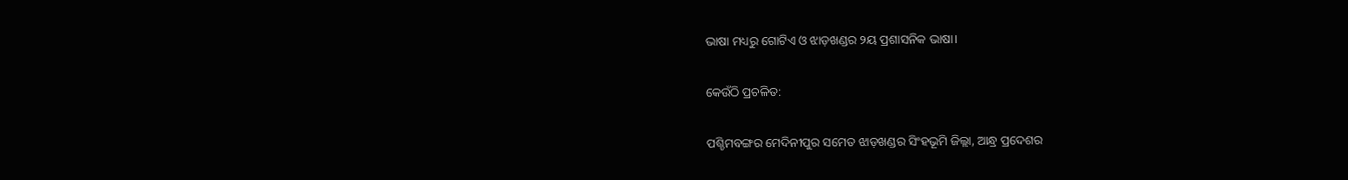ଭାଷା ମଧ୍ୟରୁ ଗୋଟିଏ ଓ ଝାଡ଼ଖଣ୍ଡର ୨ୟ ପ୍ରଶାସନିକ ଭାଷା।

କେଉଁଠି ପ୍ରଚଳିତ:

ପଶ୍ଚିମବଙ୍ଗର ମେଦିନୀପୁର ସମେତ ଝାଡ଼ଖଣ୍ଡର ସିଂହଭୂମି ଜିଲ୍ଲା, ଆନ୍ଧ୍ର ପ୍ରଦେଶର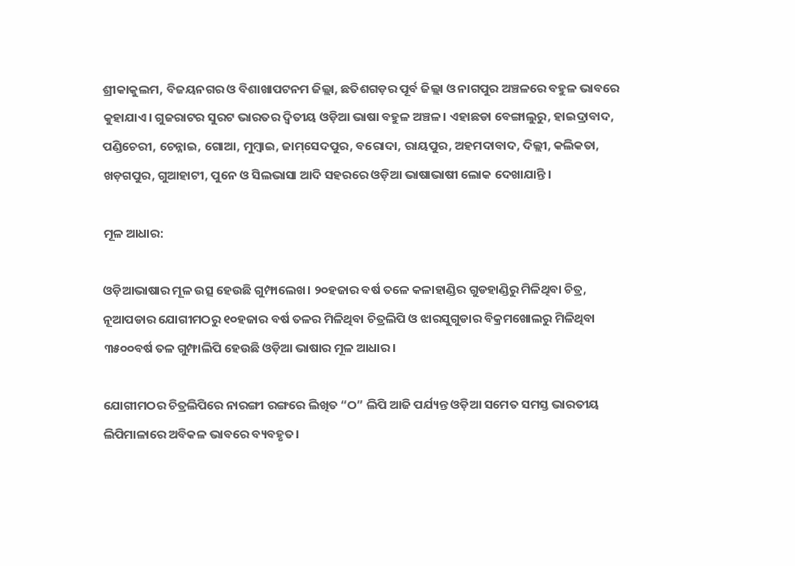ଶ୍ରୀକାକୁଲମ, ବିଜୟନଗର ଓ ବିଶାଖାପଟନମ ଜିଲ୍ଲା, ଛତିଶଗଡ଼ର ପୂର୍ବ ଜିଲ୍ଲା ଓ ନାଗପୁର ଅଞ୍ଚଳରେ ବହୁଳ ଭାବରେ କୁହାଯାଏ। ଗୁଜରାଟର ସୁରଟ ଭାରତର ଦ୍ୱିତୀୟ ଓଡ଼ିଆ ଭାଷା ବହୁଳ ଅଞ୍ଚଳ। ଏହାଛଡା ବେଙ୍ଗାଲୁରୁ, ହାଇଦ୍ରାବାଦ, ପଣ୍ଡିଚେରୀ, ଚେନ୍ନାଇ, ଗୋଆ, ମୁମ୍ବାଇ, ଜାମ୍‌ସେଦପୁର, ବରୋଦା, ରାୟପୁର, ଅହମଦାବାଦ, ଦିଲ୍ଲୀ, କଲିକତା, ଖଡ଼ଗପୁର, ଗୁଆହାଟୀ, ପୁନେ ଓ ସିଲଭାସା ଆଦି ସହରରେ ଓଡ଼ିଆ ଭାଷାଭାଷୀ ଲୋକ ଦେଖାଯାନ୍ତି ।

ମୂଳ ଆଧାର:

ଓଡ଼ିଆଭାଷାର ମୂଳ ଉତ୍ସ ହେଉଛି ଗୁମ୍ଫାଲେଖ। ୨୦ହଜାର ବର୍ଷ ତଳେ କଳାହାଣ୍ଡିର ଗୁଡହାଣ୍ଡିରୁ ମିଳିଥିବା ଚିତ୍ର, ନୂଆପଡାର ଯୋଗୀମଠରୁ ୧୦ହଜାର ବର୍ଷ ତଳର ମିଳିଥିବା ଚିତ୍ରଲିପି ଓ ଝାରସୁଗୁଡାର ବିକ୍ରମଖୋଲରୁ ମିଳିଥିବା ୩୫୦୦ବର୍ଷ ତଳ ଗୁମ୍ଫାଲିପି ହେଉଛି ଓଡ଼ିଆ ଭାଷାର ମୂଳ ଆଧାର।

ଯୋଗୀମଠର ଚିତ୍ରଲିପିରେ ନାରଙ୍ଗୀ ରଙ୍ଗରେ ଲିଖିତ “ଠ” ଲିପି ଆଜି ପର୍ଯ୍ୟନ୍ତ ଓଡ଼ିଆ ସମେତ ସମସ୍ତ ଭାରତୀୟ ଲିପିମାଳାରେ ଅବିକଳ ଭାବରେ ବ୍ୟବହୃତ।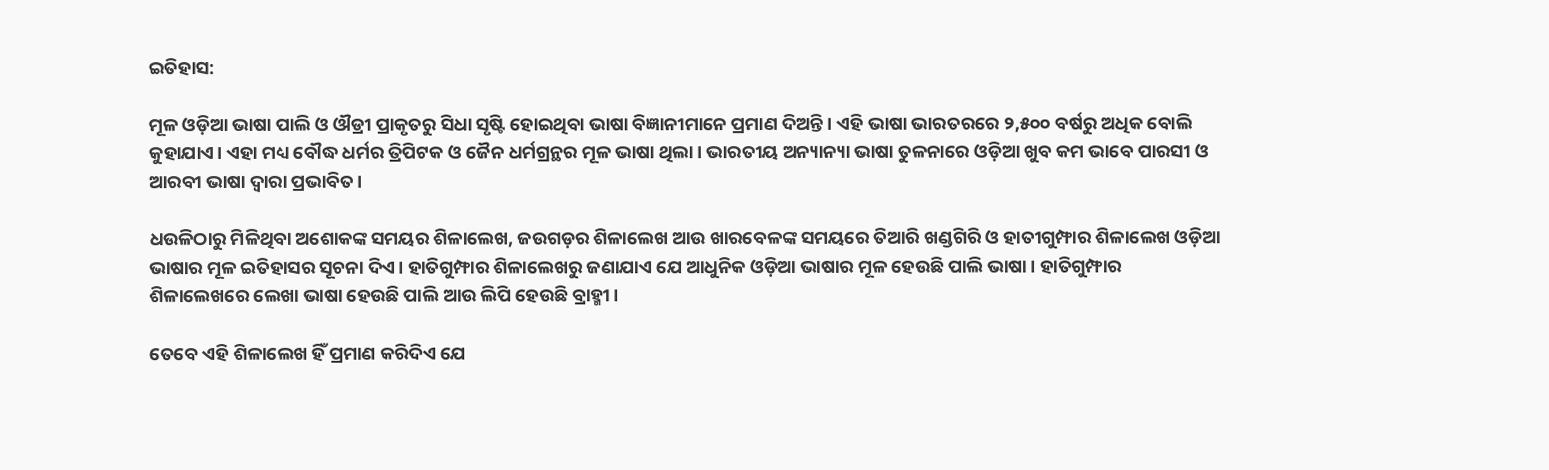ଇତିହାସ:

ମୂଳ ଓଡ଼ିଆ ଭାଷା ପାଲି ଓ ଔଡ୍ରୀ ପ୍ରାକୃତରୁ ସିଧା ସୃଷ୍ଟି ହୋଇଥିବା ଭାଷା ବିଜ୍ଞାନୀମାନେ ପ୍ରମାଣ ଦିଅନ୍ତି। ଏହି ଭାଷା ଭାରତରରେ ୨,୫୦୦ ବର୍ଷରୁ ଅଧିକ ବୋଲି କୁହାଯାଏ। ଏହା ମଧ୍ୟ ବୌଦ୍ଧ ଧର୍ମର ତ୍ରିପିଟକ ଓ ଜୈନ ଧର୍ମଗ୍ରନ୍ଥର ମୂଳ ଭାଷା ଥିଲା। ଭାରତୀୟ ଅନ୍ୟାନ୍ୟା ଭାଷା ତୁଳନାରେ ଓଡ଼ିଆ ଖୁବ କମ ଭାବେ ପାରସୀ ଓ ଆରବୀ ଭାଷା ଦ୍ୱାରା ପ୍ରଭାବିତ।

ଧଉଳିଠାରୁ ମିଳିଥିବା ଅଶୋକଙ୍କ ସମୟର ଶିଳାଲେଖ, ଜଉଗଡ଼ର ଶିଳାଲେଖ ଆଉ ଖାରବେଳଙ୍କ ସମୟରେ ତିଆରି ଖଣ୍ଡଗିରି ଓ ହାତୀଗୁମ୍ଫାର ଶିଳାଲେଖ ଓଡ଼ିଆ ଭାଷାର ମୂଳ ଇତିହାସର ସୂଚନା ଦିଏ। ହାତିଗୁମ୍ଫାର ଶିଳାଲେଖରୁ ଜଣାଯାଏ ଯେ ଆଧୁନିକ ଓଡ଼ିଆ ଭାଷାର ମୂଳ ହେଉଛି ପାଲି ଭାଷା। ହାତିଗୁମ୍ଫାର ଶିଳାଲେଖରେ ଲେଖା ଭାଷା ହେଉଛି ପାଲି ଆଉ ଲିପି ହେଉଛି ବ୍ରାହ୍ମୀ।

ତେବେ ଏହି ଶିଳାଲେଖ ହିଁ ପ୍ରମାଣ କରିଦିଏ ଯେ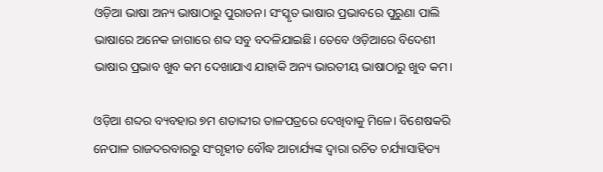ଓଡ଼ିଆ ଭାଷା ଅନ୍ୟ ଭାଷାଠାରୁ ପୁରାତନ। ସଂସ୍କୃତ ଭାଷାର ପ୍ରଭାବରେ ପୁରୁଣା ପାଲି ଭାଷାରେ ଅନେକ ଜାଗାରେ ଶବ୍ଦ ସବୁ ବଦଳିଯାଇଛି। ତେବେ ଓଡ଼ିଆରେ ବିଦେଶୀ ଭାଷାର ପ୍ରଭାବ ଖୁବ କମ ଦେଖାଯାଏ ଯାହାକି ଅନ୍ୟ ଭାରତୀୟ ଭାଷାଠାରୁ ଖୁବ କମ।

ଓଡ଼ିଆ ଶବ୍ଦର ବ୍ୟବହାର ୭ମ ଶତାବ୍ଦୀର ତାଳପତ୍ରରେ ଦେଖିବାକୁ ମିଳେ। ବିଶେଷକରି ନେପାଳ ରାଜଦରବାରରୁ ସଂଗୃହୀତ ବୌଦ୍ଧ ଆଚାର୍ଯ୍ୟଙ୍କ ଦ୍ୱାରା ରଚିତ ଚର୍ଯ୍ୟାସାହିତ୍ୟ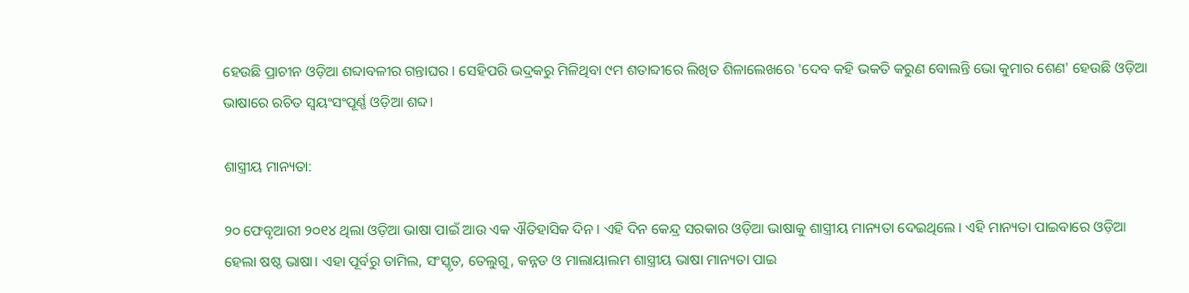ହେଉଛି ପ୍ରାଚୀନ ଓଡ଼ିଆ ଶବ୍ଦାବଳୀର ଗନ୍ତାଘର। ସେହିପରି ଭଦ୍ରକରୁ ମିଳିଥିବା ୯ମ ଶତାବ୍ଦୀରେ ଲିଖିତ ଶିଳାଲେଖରେ 'ଦେବ କହି ଭକତି କରୁଣ ବୋଲନ୍ତି ଭୋ କୁମାର ଶେଣ' ହେଉଛି ଓଡ଼ିଆ ଭାଷାରେ ରଚିତ ସ୍ୱୟଂସଂପୂର୍ଣ୍ଣ ଓଡ଼ିଆ ଶବ୍ଦ।

ଶାସ୍ତ୍ରୀୟ ମାନ୍ୟତା:

୨୦ ଫେବୃଆରୀ ୨୦୧୪ ଥିଲା ଓଡ଼ିଆ ଭାଷା ପାଇଁ ଆଉ ଏକ ଐତିହାସିକ ଦିନ। ଏହି ଦିନ କେନ୍ଦ୍ର ସରକାର ଓଡ଼ିଆ ଭାଷାକୁ ଶାସ୍ତ୍ରୀୟ ମାନ୍ୟତା ଦେଇଥିଲେ। ଏହି ମାନ୍ୟତା ପାଇବାରେ ଓଡ଼ିଆ ହେଲା ଷଷ୍ଠ ଭାଷା। ଏହା ପୂର୍ବରୁ ତାମିଲ, ସଂସ୍କୃତ, ତେଲୁଗୁ, କନ୍ନଡ ଓ ମାଲାୟାଲମ ଶାସ୍ତ୍ରୀୟ ଭାଷା ମାନ୍ୟତା ପାଇ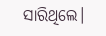ସାରିଥିଲେ।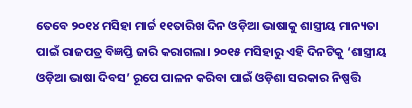ତେବେ ୨୦୧୪ ମସିହା ମାର୍ଚ୍ଚ ୧୧ତାରିଖ ଦିନ ଓଡ଼ିଆ ଭାଷାକୁ ଶାସ୍ତ୍ରୀୟ ମାନ୍ୟତା ପାଇଁ ରାଜପତ୍ର ବିଜ୍ଞପ୍ତି ଜାରି କରାଗଲା। ୨୦୧୫ ମସିହାରୁ ଏହି ଦିନଟିକୁ ‘ଶାସ୍ତ୍ରୀୟ ଓଡ଼ିଆ ଭାଷା ଦିବସ’ ରୂପେ ପାଳନ କରିବା ପାଇଁ ଓଡ଼ିଶା ସରକାର ନିଷ୍ପତ୍ତି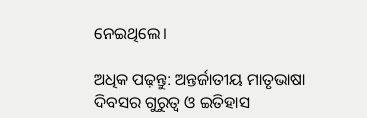ନେଇଥିଲେ।

ଅଧିକ ପଢ଼ନ୍ତୁ: ଅନ୍ତର୍ଜାତୀୟ ମାତୃଭାଷା ଦିବସର ଗୁରୁତ୍ୱ ଓ ଇତିହାସ